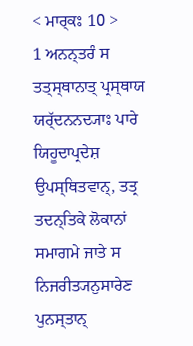< ਮਾਰ੍ਕਃ 10 >
1 ਅਨਨ੍ਤਰੰ ਸ ਤਤ੍ਸ੍ਥਾਨਾਤ੍ ਪ੍ਰਸ੍ਥਾਯ ਯਰ੍ੱਦਨਨਦ੍ਯਾਃ ਪਾਰੇ ਯਿਹੂਦਾਪ੍ਰਦੇਸ਼ ਉਪਸ੍ਥਿਤਵਾਨ੍, ਤਤ੍ਰ ਤਦਨ੍ਤਿਕੇ ਲੋਕਾਨਾਂ ਸਮਾਗਮੇ ਜਾਤੇ ਸ ਨਿਜਰੀਤ੍ਯਨੁਸਾਰੇਣ ਪੁਨਸ੍ਤਾਨ੍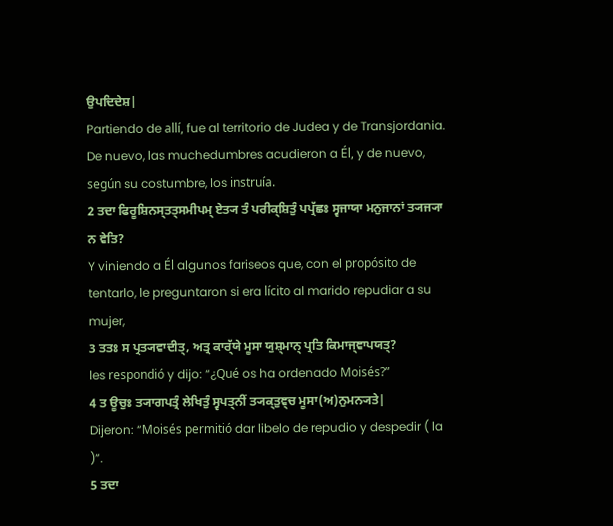ਉਪਦਿਦੇਸ਼|
Partiendo de allí, fue al territorio de Judea y de Transjordania. De nuevo, las muchedumbres acudieron a Él, y de nuevo, según su costumbre, los instruía.
2 ਤਦਾ ਫਿਰੂਸ਼ਿਨਸ੍ਤਤ੍ਸਮੀਪਮ੍ ਏਤ੍ਯ ਤੰ ਪਰੀਕ੍ਸ਼ਿਤੁੰ ਪਪ੍ਰੱਛਃ ਸ੍ਵਜਾਯਾ ਮਨੁਜਾਨਾਂ ਤ੍ਯਜ੍ਯਾ ਨ ਵੇਤਿ?
Y viniendo a Él algunos fariseos que, con el propósito de tentarlo, le preguntaron si era lícito al marido repudiar a su mujer,
3 ਤਤਃ ਸ ਪ੍ਰਤ੍ਯਵਾਦੀਤ੍, ਅਤ੍ਰ ਕਾਰ੍ੱਯੇ ਮੂਸਾ ਯੁਸ਼੍ਮਾਨ੍ ਪ੍ਰਤਿ ਕਿਮਾਜ੍ਞਾਪਯਤ੍?
les respondió y dijo: “¿Qué os ha ordenado Moisés?”
4 ਤ ਊਚੁਃ ਤ੍ਯਾਗਪਤ੍ਰੰ ਲੇਖਿਤੁੰ ਸ੍ਵਪਤ੍ਨੀਂ ਤ੍ਯਕ੍ਤੁਞ੍ਚ ਮੂਸਾ(ਅ)ਨੁਮਨ੍ਯਤੇ|
Dijeron: “Moisés permitió dar libelo de repudio y despedir ( la )”.
5 ਤਦਾ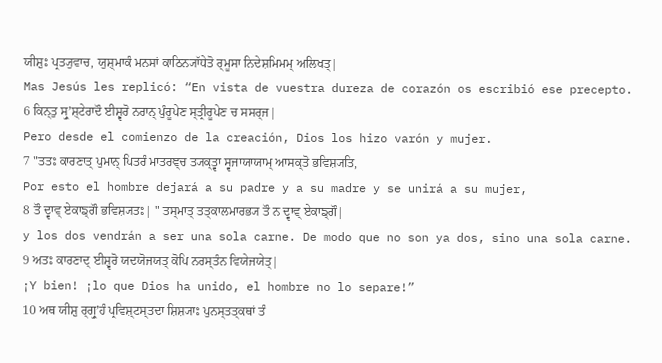ਯੀਸ਼ੁਃ ਪ੍ਰਤ੍ਯੁਵਾਚ, ਯੁਸ਼੍ਮਾਕੰ ਮਨਸਾਂ ਕਾਠਿਨ੍ਯਾੱਧੇਤੋ ਰ੍ਮੂਸਾ ਨਿਦੇਸ਼ਮਿਮਮ੍ ਅਲਿਖਤ੍|
Mas Jesús les replicó: “En vista de vuestra dureza de corazón os escribió ese precepto.
6 ਕਿਨ੍ਤੁ ਸ੍ਰੁʼਸ਼੍ਟੇਰਾਦੌ ਈਸ਼੍ਵਰੋ ਨਰਾਨ੍ ਪੁੰਰੂਪੇਣ ਸ੍ਤ੍ਰੀਰੂਪੇਣ ਚ ਸਸਰ੍ਜ|
Pero desde el comienzo de la creación, Dios los hizo varón y mujer.
7 "ਤਤਃ ਕਾਰਣਾਤ੍ ਪੁਮਾਨ੍ ਪਿਤਰੰ ਮਾਤਰਞ੍ਚ ਤ੍ਯਕ੍ਤ੍ਵਾ ਸ੍ਵਜਾਯਾਯਾਮ੍ ਆਸਕ੍ਤੋ ਭਵਿਸ਼੍ਯਤਿ,
Por esto el hombre dejará a su padre y a su madre y se unirá a su mujer,
8 ਤੌ ਦ੍ਵਾਵ੍ ਏਕਾਙ੍ਗੌ ਭਵਿਸ਼੍ਯਤਃ| " ਤਸ੍ਮਾਤ੍ ਤਤ੍ਕਾਲਮਾਰਭ੍ਯ ਤੌ ਨ ਦ੍ਵਾਵ੍ ਏਕਾਙ੍ਗੌ|
y los dos vendrán a ser una sola carne. De modo que no son ya dos, sino una sola carne.
9 ਅਤਃ ਕਾਰਣਾਦ੍ ਈਸ਼੍ਵਰੋ ਯਦਯੋਜਯਤ੍ ਕੋਪਿ ਨਰਸ੍ਤੰਨ ਵਿਯੇਜਯੇਤ੍|
¡Y bien! ¡lo que Dios ha unido, el hombre no lo separe!”
10 ਅਥ ਯੀਸ਼ੁ ਰ੍ਗ੍ਰੁʼਹੰ ਪ੍ਰਵਿਸ਼੍ਟਸ੍ਤਦਾ ਸ਼ਿਸ਼੍ਯਾਃ ਪੁਨਸ੍ਤਤ੍ਕਥਾਂ ਤੰ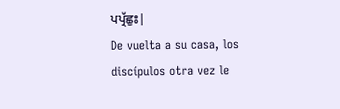ਪਪ੍ਰੱਛੁਃ|
De vuelta a su casa, los discípulos otra vez le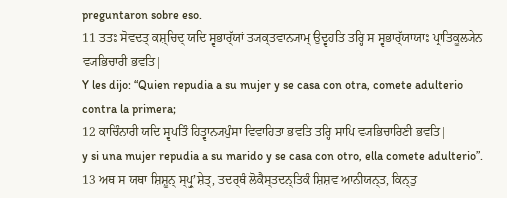preguntaron sobre eso.
11 ਤਤਃ ਸੋਵਦਤ੍ ਕਸ਼੍ਚਿਦ੍ ਯਦਿ ਸ੍ਵਭਾਰ੍ੱਯਾਂ ਤ੍ਯਕ੍ਤਵਾਨ੍ਯਾਮ੍ ਉਦ੍ਵਹਤਿ ਤਰ੍ਹਿ ਸ ਸ੍ਵਭਾਰ੍ੱਯਾਯਾਃ ਪ੍ਰਾਤਿਕੂਲ੍ਯੇਨ ਵ੍ਯਭਿਚਾਰੀ ਭਵਤਿ|
Y les dijo: “Quien repudia a su mujer y se casa con otra, comete adulterio contra la primera;
12 ਕਾਚਿੰਨਾਰੀ ਯਦਿ ਸ੍ਵਪਤਿੰ ਹਿਤ੍ਵਾਨ੍ਯਪੁੰਸਾ ਵਿਵਾਹਿਤਾ ਭਵਤਿ ਤਰ੍ਹਿ ਸਾਪਿ ਵ੍ਯਭਿਚਾਰਿਣੀ ਭਵਤਿ|
y si una mujer repudia a su marido y se casa con otro, ella comete adulterio”.
13 ਅਥ ਸ ਯਥਾ ਸ਼ਿਸ਼ੂਨ੍ ਸ੍ਪ੍ਰੁʼਸ਼ੇਤ੍, ਤਦਰ੍ਥੰ ਲੋਕੈਸ੍ਤਦਨ੍ਤਿਕੰ ਸ਼ਿਸ਼ਵ ਆਨੀਯਨ੍ਤ, ਕਿਨ੍ਤੁ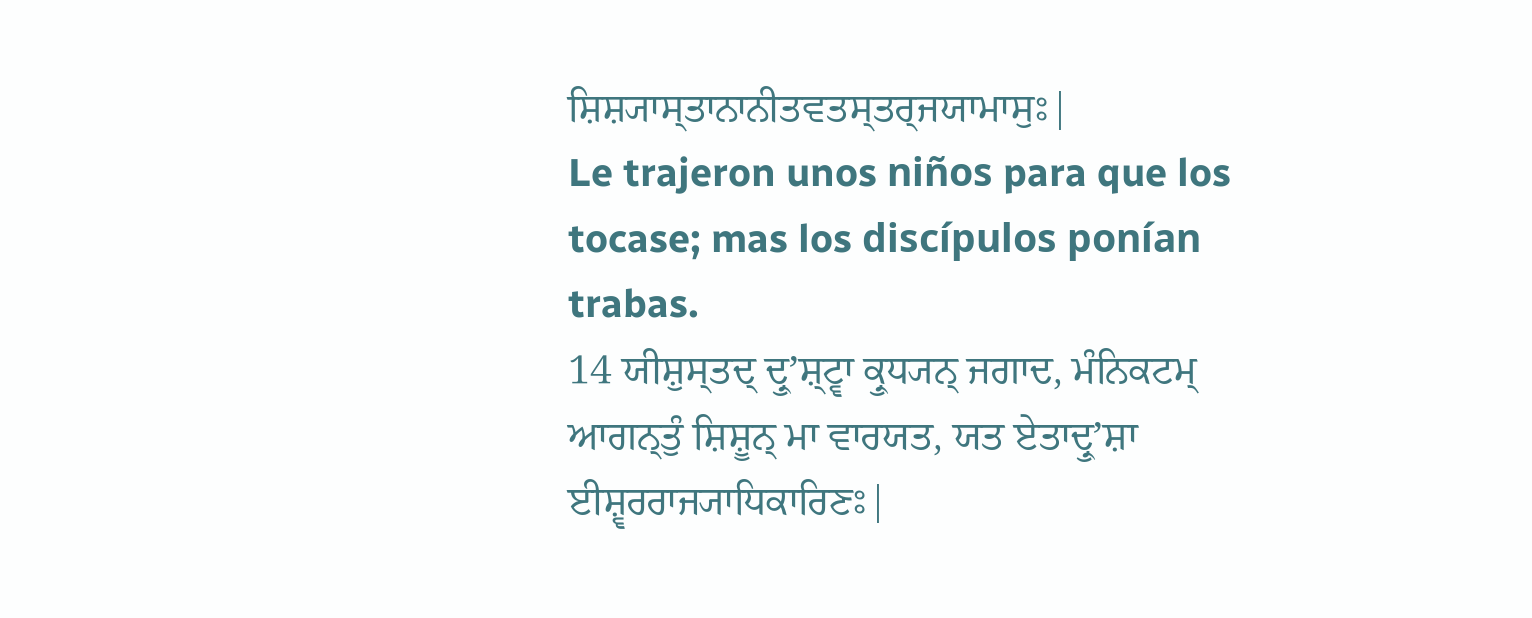ਸ਼ਿਸ਼੍ਯਾਸ੍ਤਾਨਾਨੀਤਵਤਸ੍ਤਰ੍ਜਯਾਮਾਸੁਃ|
Le trajeron unos niños para que los tocase; mas los discípulos ponían trabas.
14 ਯੀਸ਼ੁਸ੍ਤਦ੍ ਦ੍ਰੁʼਸ਼੍ਟ੍ਵਾ ਕ੍ਰੁਧ੍ਯਨ੍ ਜਗਾਦ, ਮੰਨਿਕਟਮ੍ ਆਗਨ੍ਤੁੰ ਸ਼ਿਸ਼ੂਨ੍ ਮਾ ਵਾਰਯਤ, ਯਤ ਏਤਾਦ੍ਰੁʼਸ਼ਾ ਈਸ਼੍ਵਰਰਾਜ੍ਯਾਧਿਕਾਰਿਣਃ|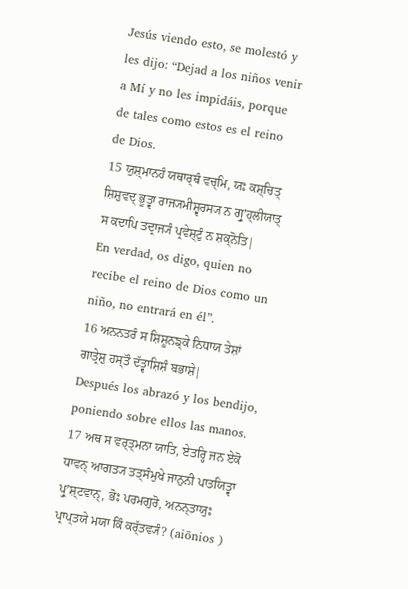Jesús viendo esto, se molestó y les dijo: “Dejad a los niños venir a Mí y no les impidáis, porque de tales como estos es el reino de Dios.
15 ਯੁਸ਼੍ਮਾਨਹੰ ਯਥਾਰ੍ਥੰ ਵਚ੍ਮਿ, ਯਃ ਕਸ਼੍ਚਿਤ੍ ਸ਼ਿਸ਼ੁਵਦ੍ ਭੂਤ੍ਵਾ ਰਾਜ੍ਯਮੀਸ਼੍ਵਰਸ੍ਯ ਨ ਗ੍ਰੁʼਹ੍ਲੀਯਾਤ੍ ਸ ਕਦਾਪਿ ਤਦ੍ਰਾਜ੍ਯੰ ਪ੍ਰਵੇਸ਼੍ਟੁੰ ਨ ਸ਼ਕ੍ਨੋਤਿ|
En verdad, os digo, quien no recibe el reino de Dios como un niño, no entrará en él”.
16 ਅਨਨਤਰੰ ਸ ਸ਼ਿਸ਼ੂਨਙ੍ਕੇ ਨਿਧਾਯ ਤੇਸ਼ਾਂ ਗਾਤ੍ਰੇਸ਼ੁ ਹਸ੍ਤੌ ਦੱਤ੍ਵਾਸ਼ਿਸ਼ੰ ਬਭਾਸ਼ੇ|
Después los abrazó y los bendijo, poniendo sobre ellos las manos.
17 ਅਥ ਸ ਵਰ੍ਤ੍ਮਨਾ ਯਾਤਿ, ਏਤਰ੍ਹਿ ਜਨ ਏਕੋ ਧਾਵਨ੍ ਆਗਤ੍ਯ ਤਤ੍ਸੰਮੁਖੇ ਜਾਨੁਨੀ ਪਾਤਯਿਤ੍ਵਾ ਪ੍ਰੁʼਸ਼੍ਟਵਾਨ੍, ਭੋਃ ਪਰਮਗੁਰੋ, ਅਨਨ੍ਤਾਯੁਃ ਪ੍ਰਾਪ੍ਤਯੇ ਮਯਾ ਕਿੰ ਕਰ੍ੱਤਵ੍ਯੰ? (aiōnios )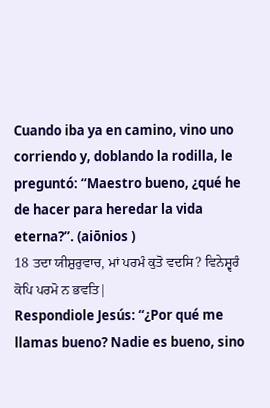Cuando iba ya en camino, vino uno corriendo y, doblando la rodilla, le preguntó: “Maestro bueno, ¿qué he de hacer para heredar la vida eterna?”. (aiōnios )
18 ਤਦਾ ਯੀਸ਼ੁਰੁਵਾਚ, ਮਾਂ ਪਰਮੰ ਕੁਤੋ ਵਦਸਿ? ਵਿਨੇਸ਼੍ਵਰੰ ਕੋਪਿ ਪਰਮੋ ਨ ਭਵਤਿ|
Respondiole Jesús: “¿Por qué me llamas bueno? Nadie es bueno, sino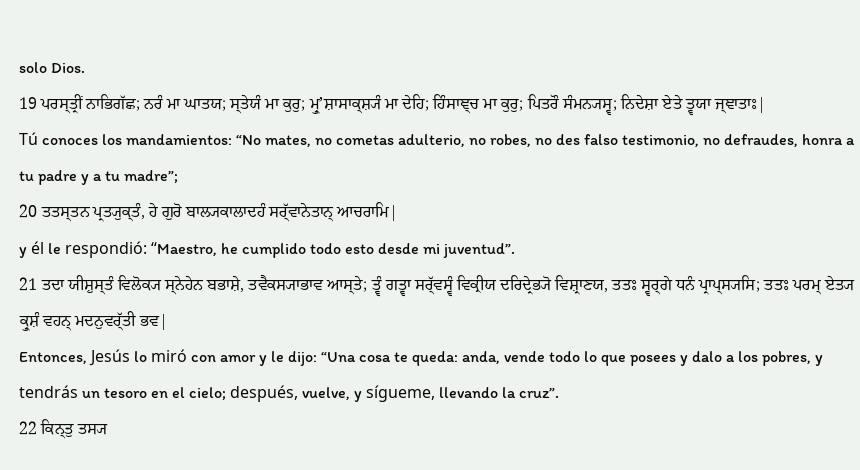solo Dios.
19 ਪਰਸ੍ਤ੍ਰੀਂ ਨਾਭਿਗੱਛ; ਨਰੰ ਮਾ ਘਾਤਯ; ਸ੍ਤੇਯੰ ਮਾ ਕੁਰੁ; ਮ੍ਰੁʼਸ਼ਾਸਾਕ੍ਸ਼੍ਯੰ ਮਾ ਦੇਹਿ; ਹਿੰਸਾਞ੍ਚ ਮਾ ਕੁਰੁ; ਪਿਤਰੌ ਸੰਮਨ੍ਯਸ੍ਵ; ਨਿਦੇਸ਼ਾ ਏਤੇ ਤ੍ਵਯਾ ਜ੍ਞਾਤਾਃ|
Tú conoces los mandamientos: “No mates, no cometas adulterio, no robes, no des falso testimonio, no defraudes, honra a tu padre y a tu madre”;
20 ਤਤਸ੍ਤਨ ਪ੍ਰਤ੍ਯੁਕ੍ਤੰ, ਹੇ ਗੁਰੋ ਬਾਲ੍ਯਕਾਲਾਦਹੰ ਸਰ੍ੱਵਾਨੇਤਾਨ੍ ਆਚਰਾਮਿ|
y él le respondió: “Maestro, he cumplido todo esto desde mi juventud”.
21 ਤਦਾ ਯੀਸ਼ੁਸ੍ਤੰ ਵਿਲੋਕ੍ਯ ਸ੍ਨੇਹੇਨ ਬਭਾਸ਼ੇ, ਤਵੈਕਸ੍ਯਾਭਾਵ ਆਸ੍ਤੇ; ਤ੍ਵੰ ਗਤ੍ਵਾ ਸਰ੍ੱਵਸ੍ਵੰ ਵਿਕ੍ਰੀਯ ਦਰਿਦ੍ਰੇਭ੍ਯੋ ਵਿਸ਼੍ਰਾਣਯ, ਤਤਃ ਸ੍ਵਰ੍ਗੇ ਧਨੰ ਪ੍ਰਾਪ੍ਸ੍ਯਸਿ; ਤਤਃ ਪਰਮ੍ ਏਤ੍ਯ ਕ੍ਰੁਸ਼ੰ ਵਹਨ੍ ਮਦਨੁਵਰ੍ੱਤੀ ਭਵ|
Entonces, Jesús lo miró con amor y le dijo: “Una cosa te queda: anda, vende todo lo que posees y dalo a los pobres, y tendrás un tesoro en el cielo; después, vuelve, y sígueme, llevando la cruz”.
22 ਕਿਨ੍ਤੁ ਤਸ੍ਯ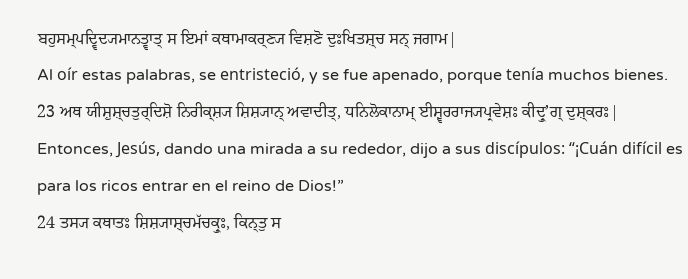ਬਹੁਸਮ੍ਪਦ੍ਵਿਦ੍ਯਮਾਨਤ੍ਵਾਤ੍ ਸ ਇਮਾਂ ਕਥਾਮਾਕਰ੍ਣ੍ਯ ਵਿਸ਼ਣੋ ਦੁਃਖਿਤਸ਼੍ਚ ਸਨ੍ ਜਗਾਮ|
Al oír estas palabras, se entristeció, y se fue apenado, porque tenía muchos bienes.
23 ਅਥ ਯੀਸ਼ੁਸ਼੍ਚਤੁਰ੍ਦਿਸ਼ੋ ਨਿਰੀਕ੍ਸ਼੍ਯ ਸ਼ਿਸ਼੍ਯਾਨ੍ ਅਵਾਦੀਤ੍, ਧਨਿਲੋਕਾਨਾਮ੍ ਈਸ਼੍ਵਰਰਾਜ੍ਯਪ੍ਰਵੇਸ਼ਃ ਕੀਦ੍ਰੁʼਗ੍ ਦੁਸ਼੍ਕਰਃ|
Entonces, Jesús, dando una mirada a su rededor, dijo a sus discípulos: “¡Cuán difícil es para los ricos entrar en el reino de Dios!”
24 ਤਸ੍ਯ ਕਥਾਤਃ ਸ਼ਿਸ਼੍ਯਾਸ਼੍ਚਮੱਚਕ੍ਰੁਃ, ਕਿਨ੍ਤੁ ਸ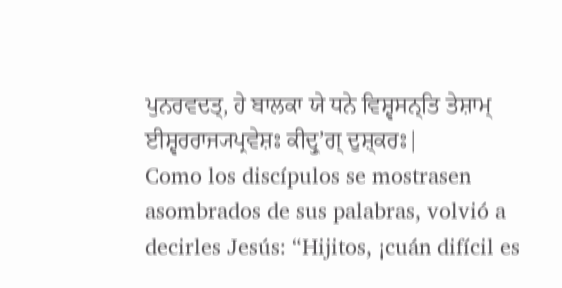ਪੁਨਰਵਦਤ੍, ਹੇ ਬਾਲਕਾ ਯੇ ਧਨੇ ਵਿਸ਼੍ਵਸਨ੍ਤਿ ਤੇਸ਼ਾਮ੍ ਈਸ਼੍ਵਰਰਾਜ੍ਯਪ੍ਰਵੇਸ਼ਃ ਕੀਦ੍ਰੁʼਗ੍ ਦੁਸ਼੍ਕਰਃ|
Como los discípulos se mostrasen asombrados de sus palabras, volvió a decirles Jesús: “Hijitos, ¡cuán difícil es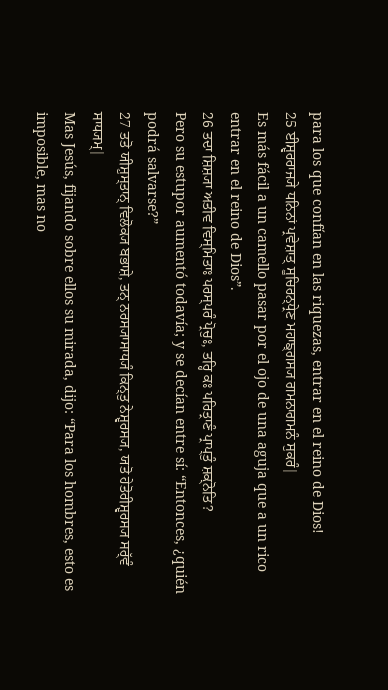para los que confían en las riquezas, entrar en el reino de Dios!
25 ਈਸ਼੍ਵਰਰਾਜ੍ਯੇ ਧਨਿਨਾਂ ਪ੍ਰਵੇਸ਼ਾਤ੍ ਸੂਚਿਰਨ੍ਧ੍ਰੇਣ ਮਹਾਙ੍ਗਸ੍ਯ ਗਮਨਾਗਮਨੰ ਸੁਕਰੰ|
Es más fácil a un camello pasar por el ojo de una aguja que a un rico entrar en el reino de Dios”.
26 ਤਦਾ ਸ਼ਿਸ਼੍ਯਾ ਅਤੀਵ ਵਿਸ੍ਮਿਤਾਃ ਪਰਸ੍ਪਰੰ ਪ੍ਰੋਚੁਃ, ਤਰ੍ਹਿ ਕਃ ਪਰਿਤ੍ਰਾਣੰ ਪ੍ਰਾਪ੍ਤੁੰ ਸ਼ਕ੍ਨੋਤਿ?
Pero su estupor aumentó todavía; y se decían entre sí: “Entonces, ¿quién podrá salvarse?”
27 ਤਤੋ ਯੀਸ਼ੁਸ੍ਤਾਨ੍ ਵਿਲੋਕ੍ਯ ਬਭਾਸ਼ੇ, ਤਨ੍ ਨਰਸ੍ਯਾਸਾਧ੍ਯੰ ਕਿਨ੍ਤੁ ਨੇਸ਼੍ਵਰਸ੍ਯ, ਯਤੋ ਹੇਤੋਰੀਸ਼੍ਵਰਸ੍ਯ ਸਰ੍ੱਵੰ ਸਾਧ੍ਯਮ੍|
Mas Jesús, fijando sobre ellos su mirada, dijo: “Para los hombres, esto es imposible, mas no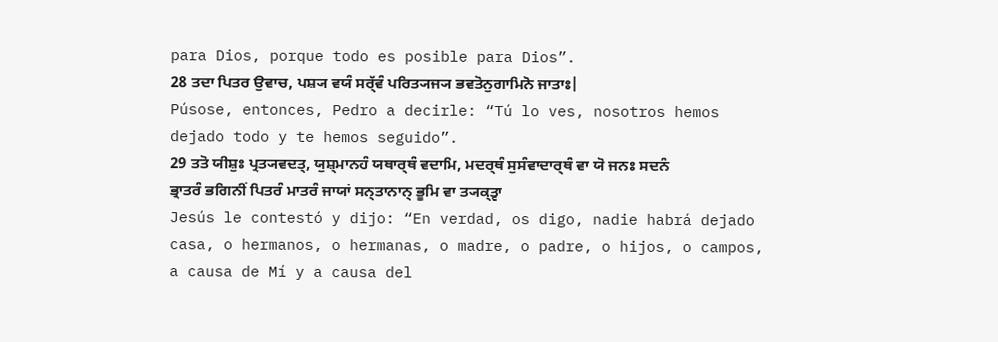para Dios, porque todo es posible para Dios”.
28 ਤਦਾ ਪਿਤਰ ਉਵਾਚ, ਪਸ਼੍ਯ ਵਯੰ ਸਰ੍ੱਵੰ ਪਰਿਤ੍ਯਜ੍ਯ ਭਵਤੋਨੁਗਾਮਿਨੋ ਜਾਤਾਃ|
Púsose, entonces, Pedro a decirle: “Tú lo ves, nosotros hemos dejado todo y te hemos seguido”.
29 ਤਤੋ ਯੀਸ਼ੁਃ ਪ੍ਰਤ੍ਯਵਦਤ੍, ਯੁਸ਼੍ਮਾਨਹੰ ਯਥਾਰ੍ਥੰ ਵਦਾਮਿ, ਮਦਰ੍ਥੰ ਸੁਸੰਵਾਦਾਰ੍ਥੰ ਵਾ ਯੋ ਜਨਃ ਸਦਨੰ ਭ੍ਰਾਤਰੰ ਭਗਿਨੀਂ ਪਿਤਰੰ ਮਾਤਰੰ ਜਾਯਾਂ ਸਨ੍ਤਾਨਾਨ੍ ਭੂਮਿ ਵਾ ਤ੍ਯਕ੍ਤ੍ਵਾ
Jesús le contestó y dijo: “En verdad, os digo, nadie habrá dejado casa, o hermanos, o hermanas, o madre, o padre, o hijos, o campos, a causa de Mí y a causa del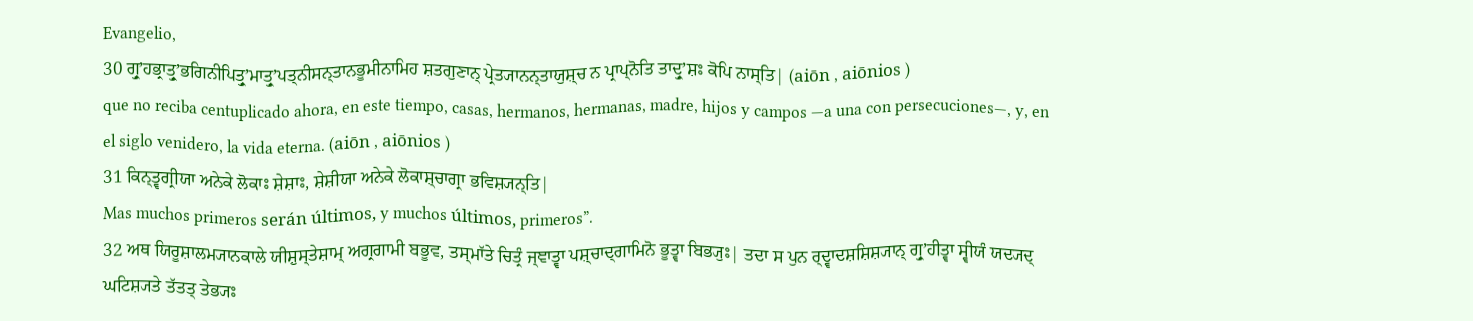Evangelio,
30 ਗ੍ਰੁʼਹਭ੍ਰਾਤ੍ਰੁʼਭਗਿਨੀਪਿਤ੍ਰੁʼਮਾਤ੍ਰੁʼਪਤ੍ਨੀਸਨ੍ਤਾਨਭੂਮੀਨਾਮਿਹ ਸ਼ਤਗੁਣਾਨ੍ ਪ੍ਰੇਤ੍ਯਾਨਨ੍ਤਾਯੁਸ਼੍ਚ ਨ ਪ੍ਰਾਪ੍ਨੋਤਿ ਤਾਦ੍ਰੁʼਸ਼ਃ ਕੋਪਿ ਨਾਸ੍ਤਿ| (aiōn , aiōnios )
que no reciba centuplicado ahora, en este tiempo, casas, hermanos, hermanas, madre, hijos y campos —a una con persecuciones—, y, en el siglo venidero, la vida eterna. (aiōn , aiōnios )
31 ਕਿਨ੍ਤ੍ਵਗ੍ਰੀਯਾ ਅਨੇਕੇ ਲੋਕਾਃ ਸ਼ੇਸ਼ਾਃ, ਸ਼ੇਸ਼ੀਯਾ ਅਨੇਕੇ ਲੋਕਾਸ਼੍ਚਾਗ੍ਰਾ ਭਵਿਸ਼੍ਯਨ੍ਤਿ|
Mas muchos primeros serán últimos, y muchos últimos, primeros”.
32 ਅਥ ਯਿਰੂਸ਼ਾਲਮ੍ਯਾਨਕਾਲੇ ਯੀਸ਼ੁਸ੍ਤੇਸ਼ਾਮ੍ ਅਗ੍ਰਗਾਮੀ ਬਭੂਵ, ਤਸ੍ਮਾੱਤੇ ਚਿਤ੍ਰੰ ਜ੍ਞਾਤ੍ਵਾ ਪਸ਼੍ਚਾਦ੍ਗਾਮਿਨੋ ਭੂਤ੍ਵਾ ਬਿਭ੍ਯੁਃ| ਤਦਾ ਸ ਪੁਨ ਰ੍ਦ੍ਵਾਦਸ਼ਸ਼ਿਸ਼੍ਯਾਨ੍ ਗ੍ਰੁʼਹੀਤ੍ਵਾ ਸ੍ਵੀਯੰ ਯਦ੍ਯਦ੍ ਘਟਿਸ਼੍ਯਤੇ ਤੱਤਤ੍ ਤੇਭ੍ਯਃ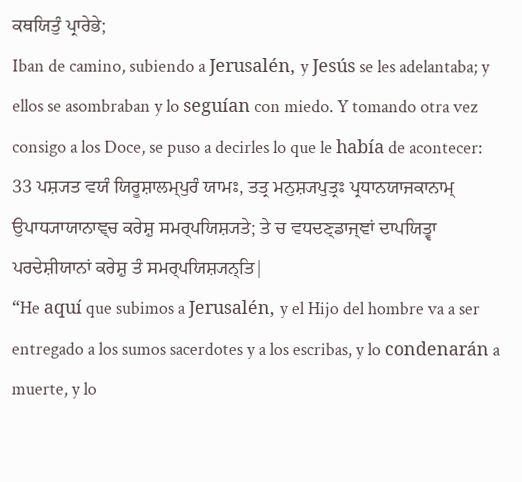ਕਥਯਿਤੁੰ ਪ੍ਰਾਰੇਭੇ;
Iban de camino, subiendo a Jerusalén, y Jesús se les adelantaba; y ellos se asombraban y lo seguían con miedo. Y tomando otra vez consigo a los Doce, se puso a decirles lo que le había de acontecer:
33 ਪਸ਼੍ਯਤ ਵਯੰ ਯਿਰੂਸ਼ਾਲਮ੍ਪੁਰੰ ਯਾਮਃ, ਤਤ੍ਰ ਮਨੁਸ਼੍ਯਪੁਤ੍ਰਃ ਪ੍ਰਧਾਨਯਾਜਕਾਨਾਮ੍ ਉਪਾਧ੍ਯਾਯਾਨਾਞ੍ਚ ਕਰੇਸ਼ੁ ਸਮਰ੍ਪਯਿਸ਼੍ਯਤੇ; ਤੇ ਚ ਵਧਦਣ੍ਡਾਜ੍ਞਾਂ ਦਾਪਯਿਤ੍ਵਾ ਪਰਦੇਸ਼ੀਯਾਨਾਂ ਕਰੇਸ਼ੁ ਤੰ ਸਮਰ੍ਪਯਿਸ਼੍ਯਨ੍ਤਿ|
“He aquí que subimos a Jerusalén, y el Hijo del hombre va a ser entregado a los sumos sacerdotes y a los escribas, y lo condenarán a muerte, y lo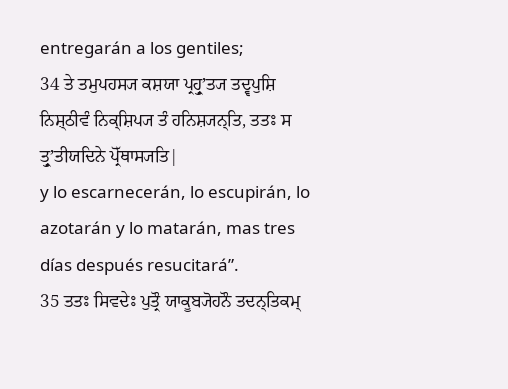entregarán a los gentiles;
34 ਤੇ ਤਮੁਪਹਸ੍ਯ ਕਸ਼ਯਾ ਪ੍ਰਹ੍ਰੁʼਤ੍ਯ ਤਦ੍ਵਪੁਸ਼ਿ ਨਿਸ਼੍ਠੀਵੰ ਨਿਕ੍ਸ਼ਿਪ੍ਯ ਤੰ ਹਨਿਸ਼੍ਯਨ੍ਤਿ, ਤਤਃ ਸ ਤ੍ਰੁʼਤੀਯਦਿਨੇ ਪ੍ਰੋੱਥਾਸ੍ਯਤਿ|
y lo escarnecerán, lo escupirán, lo azotarán y lo matarán, mas tres días después resucitará”.
35 ਤਤਃ ਸਿਵਦੇਃ ਪੁਤ੍ਰੌ ਯਾਕੂਬ੍ਯੋਹਨੌ ਤਦਨ੍ਤਿਕਮ੍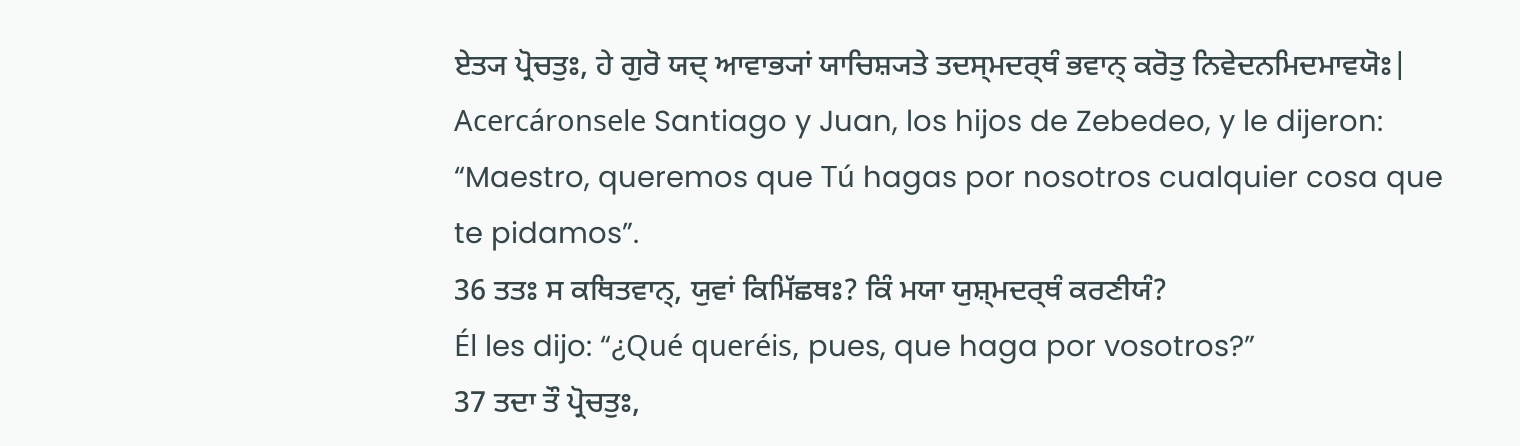ਏਤ੍ਯ ਪ੍ਰੋਚਤੁਃ, ਹੇ ਗੁਰੋ ਯਦ੍ ਆਵਾਭ੍ਯਾਂ ਯਾਚਿਸ਼੍ਯਤੇ ਤਦਸ੍ਮਦਰ੍ਥੰ ਭਵਾਨ੍ ਕਰੋਤੁ ਨਿਵੇਦਨਮਿਦਮਾਵਯੋਃ|
Acercáronsele Santiago y Juan, los hijos de Zebedeo, y le dijeron: “Maestro, queremos que Tú hagas por nosotros cualquier cosa que te pidamos”.
36 ਤਤਃ ਸ ਕਥਿਤਵਾਨ੍, ਯੁਵਾਂ ਕਿਮਿੱਛਥਃ? ਕਿੰ ਮਯਾ ਯੁਸ਼੍ਮਦਰ੍ਥੰ ਕਰਣੀਯੰ?
Él les dijo: “¿Qué queréis, pues, que haga por vosotros?”
37 ਤਦਾ ਤੌ ਪ੍ਰੋਚਤੁਃ,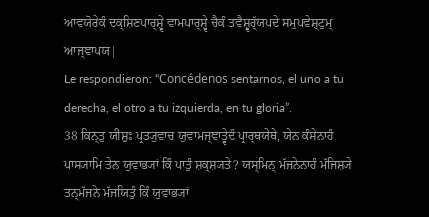ਆਵਯੋਰੇਕੰ ਦਕ੍ਸ਼ਿਣਪਾਰ੍ਸ਼੍ਵੇ ਵਾਮਪਾਰ੍ਸ਼੍ਵੇ ਚੈਕੰ ਤਵੈਸ਼੍ਵਰ੍ੱਯਪਦੇ ਸਮੁਪਵੇਸ਼੍ਟੁਮ੍ ਆਜ੍ਞਾਪਯ|
Le respondieron: “Concédenos sentarnos, el uno a tu derecha, el otro a tu izquierda, en tu gloria”.
38 ਕਿਨ੍ਤੁ ਯੀਸ਼ੁਃ ਪ੍ਰਤ੍ਯੁਵਾਚ ਯੁਵਾਮਜ੍ਞਾਤ੍ਵੇਦੰ ਪ੍ਰਾਰ੍ਥਯੇਥੇ, ਯੇਨ ਕੰਸੇਨਾਹੰ ਪਾਸ੍ਯਾਮਿ ਤੇਨ ਯੁਵਾਭ੍ਯਾਂ ਕਿੰ ਪਾਤੁੰ ਸ਼ਕ੍ਸ਼੍ਯਤੇ? ਯਸ੍ਮਿਨ੍ ਮੱਜਨੇਨਾਹੰ ਮੱਜਿਸ਼੍ਯੇ ਤਨ੍ਮੱਜਨੇ ਮੱਜਯਿਤੁੰ ਕਿੰ ਯੁਵਾਭ੍ਯਾਂ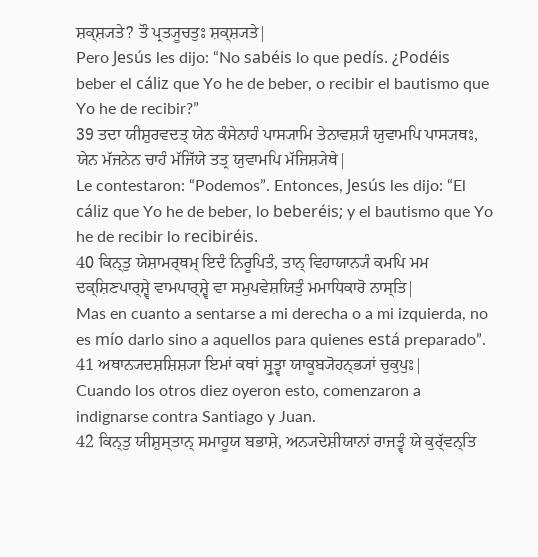ਸ਼ਕ੍ਸ਼੍ਯਤੇ? ਤੌ ਪ੍ਰਤ੍ਯੂਚਤੁਃ ਸ਼ਕ੍ਸ਼੍ਯਤੇ|
Pero Jesús les dijo: “No sabéis lo que pedís. ¿Podéis beber el cáliz que Yo he de beber, o recibir el bautismo que Yo he de recibir?”
39 ਤਦਾ ਯੀਸ਼ੁਰਵਦਤ੍ ਯੇਨ ਕੰਸੇਨਾਹੰ ਪਾਸ੍ਯਾਮਿ ਤੇਨਾਵਸ਼੍ਯੰ ਯੁਵਾਮਪਿ ਪਾਸ੍ਯਥਃ, ਯੇਨ ਮੱਜਨੇਨ ਚਾਹੰ ਮੱਜਿੱਯੇ ਤਤ੍ਰ ਯੁਵਾਮਪਿ ਮੱਜਿਸ਼੍ਯੇਥੇ|
Le contestaron: “Podemos”. Entonces, Jesús les dijo: “El cáliz que Yo he de beber, lo beberéis; y el bautismo que Yo he de recibir lo recibiréis.
40 ਕਿਨ੍ਤੁ ਯੇਸ਼ਾਮਰ੍ਥਮ੍ ਇਦੰ ਨਿਰੂਪਿਤੰ, ਤਾਨ੍ ਵਿਹਾਯਾਨ੍ਯੰ ਕਮਪਿ ਮਮ ਦਕ੍ਸ਼ਿਣਪਾਰ੍ਸ਼੍ਵੇ ਵਾਮਪਾਰ੍ਸ਼੍ਵੇ ਵਾ ਸਮੁਪਵੇਸ਼ਯਿਤੁੰ ਮਮਾਧਿਕਾਰੋ ਨਾਸ੍ਤਿ|
Mas en cuanto a sentarse a mi derecha o a mi izquierda, no es mío darlo sino a aquellos para quienes está preparado”.
41 ਅਥਾਨ੍ਯਦਸ਼ਸ਼ਿਸ਼੍ਯਾ ਇਮਾਂ ਕਥਾਂ ਸ਼੍ਰੁਤ੍ਵਾ ਯਾਕੂਬ੍ਯੋਹਨ੍ਭ੍ਯਾਂ ਚੁਕੁਪੁਃ|
Cuando los otros diez oyeron esto, comenzaron a indignarse contra Santiago y Juan.
42 ਕਿਨ੍ਤੁ ਯੀਸ਼ੁਸ੍ਤਾਨ੍ ਸਮਾਹੂਯ ਬਭਾਸ਼ੇ, ਅਨ੍ਯਦੇਸ਼ੀਯਾਨਾਂ ਰਾਜਤ੍ਵੰ ਯੇ ਕੁਰ੍ੱਵਨ੍ਤਿ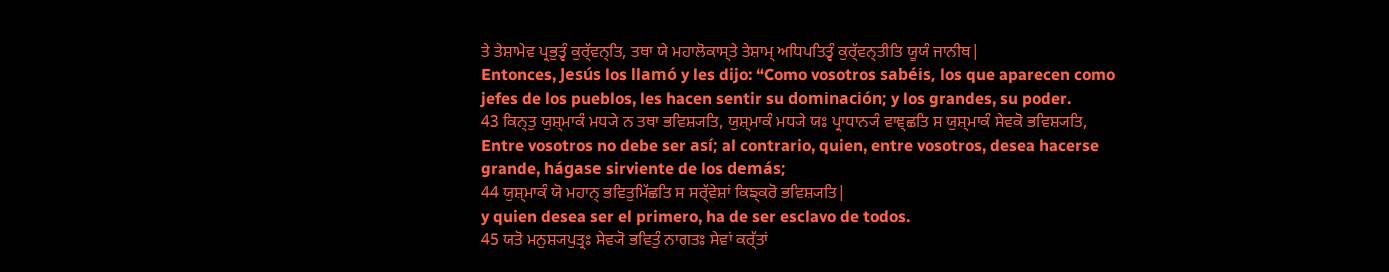ਤੇ ਤੇਸ਼ਾਮੇਵ ਪ੍ਰਭੁਤ੍ਵੰ ਕੁਰ੍ੱਵਨ੍ਤਿ, ਤਥਾ ਯੇ ਮਹਾਲੋਕਾਸ੍ਤੇ ਤੇਸ਼ਾਮ੍ ਅਧਿਪਤਿਤ੍ਵੰ ਕੁਰ੍ੱਵਨ੍ਤੀਤਿ ਯੂਯੰ ਜਾਨੀਥ|
Entonces, Jesús los llamó y les dijo: “Como vosotros sabéis, los que aparecen como jefes de los pueblos, les hacen sentir su dominación; y los grandes, su poder.
43 ਕਿਨ੍ਤੁ ਯੁਸ਼੍ਮਾਕੰ ਮਧ੍ਯੇ ਨ ਤਥਾ ਭਵਿਸ਼੍ਯਤਿ, ਯੁਸ਼੍ਮਾਕੰ ਮਧ੍ਯੇ ਯਃ ਪ੍ਰਾਧਾਨ੍ਯੰ ਵਾਞ੍ਛਤਿ ਸ ਯੁਸ਼੍ਮਾਕੰ ਸੇਵਕੋ ਭਵਿਸ਼੍ਯਤਿ,
Entre vosotros no debe ser así; al contrario, quien, entre vosotros, desea hacerse grande, hágase sirviente de los demás;
44 ਯੁਸ਼੍ਮਾਕੰ ਯੋ ਮਹਾਨ੍ ਭਵਿਤੁਮਿੱਛਤਿ ਸ ਸਰ੍ੱਵੇਸ਼ਾਂ ਕਿਙ੍ਕਰੋ ਭਵਿਸ਼੍ਯਤਿ|
y quien desea ser el primero, ha de ser esclavo de todos.
45 ਯਤੋ ਮਨੁਸ਼੍ਯਪੁਤ੍ਰਃ ਸੇਵ੍ਯੋ ਭਵਿਤੁੰ ਨਾਗਤਃ ਸੇਵਾਂ ਕਰ੍ੱਤਾਂ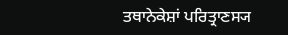ਤਥਾਨੇਕੇਸ਼ਾਂ ਪਰਿਤ੍ਰਾਣਸ੍ਯ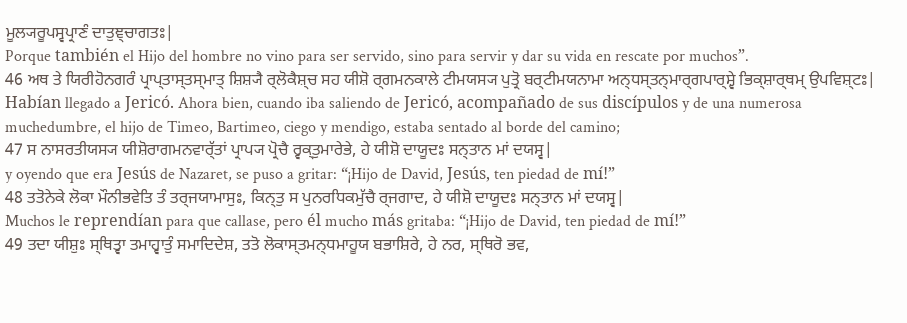ਮੂਲ੍ਯਰੂਪਸ੍ਵਪ੍ਰਾਣੰ ਦਾਤੁਞ੍ਚਾਗਤਃ|
Porque también el Hijo del hombre no vino para ser servido, sino para servir y dar su vida en rescate por muchos”.
46 ਅਥ ਤੇ ਯਿਰੀਹੋਨਗਰੰ ਪ੍ਰਾਪ੍ਤਾਸ੍ਤਸ੍ਮਾਤ੍ ਸ਼ਿਸ਼੍ਯੈ ਰ੍ਲੋਕੈਸ਼੍ਚ ਸਹ ਯੀਸ਼ੋ ਰ੍ਗਮਨਕਾਲੇ ਟੀਮਯਸ੍ਯ ਪੁਤ੍ਰੋ ਬਰ੍ਟੀਮਯਨਾਮਾ ਅਨ੍ਧਸ੍ਤਨ੍ਮਾਰ੍ਗਪਾਰ੍ਸ਼੍ਵੇ ਭਿਕ੍ਸ਼ਾਰ੍ਥਮ੍ ਉਪਵਿਸ਼੍ਟਃ|
Habían llegado a Jericó. Ahora bien, cuando iba saliendo de Jericó, acompañado de sus discípulos y de una numerosa muchedumbre, el hijo de Timeo, Bartimeo, ciego y mendigo, estaba sentado al borde del camino;
47 ਸ ਨਾਸਰਤੀਯਸ੍ਯ ਯੀਸ਼ੋਰਾਗਮਨਵਾਰ੍ੱਤਾਂ ਪ੍ਰਾਪ੍ਯ ਪ੍ਰੋਚੈ ਰ੍ਵਕ੍ਤੁਮਾਰੇਭੇ, ਹੇ ਯੀਸ਼ੋ ਦਾਯੂਦਃ ਸਨ੍ਤਾਨ ਮਾਂ ਦਯਸ੍ਵ|
y oyendo que era Jesús de Nazaret, se puso a gritar: “¡Hijo de David, Jesús, ten piedad de mí!”
48 ਤਤੋਨੇਕੇ ਲੋਕਾ ਮੌਨੀਭਵੇਤਿ ਤੰ ਤਰ੍ਜਯਾਮਾਸੁਃ, ਕਿਨ੍ਤੁ ਸ ਪੁਨਰਧਿਕਮੁੱਚੈ ਰ੍ਜਗਾਦ, ਹੇ ਯੀਸ਼ੋ ਦਾਯੂਦਃ ਸਨ੍ਤਾਨ ਮਾਂ ਦਯਸ੍ਵ|
Muchos le reprendían para que callase, pero él mucho más gritaba: “¡Hijo de David, ten piedad de mí!”
49 ਤਦਾ ਯੀਸ਼ੁਃ ਸ੍ਥਿਤ੍ਵਾ ਤਮਾਹ੍ਵਾਤੁੰ ਸਮਾਦਿਦੇਸ਼, ਤਤੋ ਲੋਕਾਸ੍ਤਮਨ੍ਧਮਾਹੂਯ ਬਭਾਸ਼ਿਰੇ, ਹੇ ਨਰ, ਸ੍ਥਿਰੋ ਭਵ,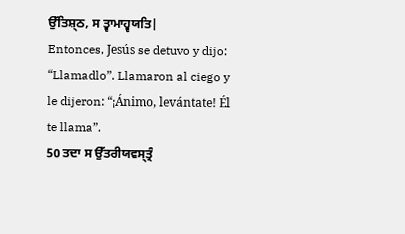ਉੱਤਿਸ਼੍ਠ, ਸ ਤ੍ਵਾਮਾਹ੍ਵਯਤਿ|
Entonces, Jesús se detuvo y dijo: “Llamadlo”. Llamaron al ciego y le dijeron: “¡Ánimo, levántate! Él te llama”.
50 ਤਦਾ ਸ ਉੱਤਰੀਯਵਸ੍ਤ੍ਰੰ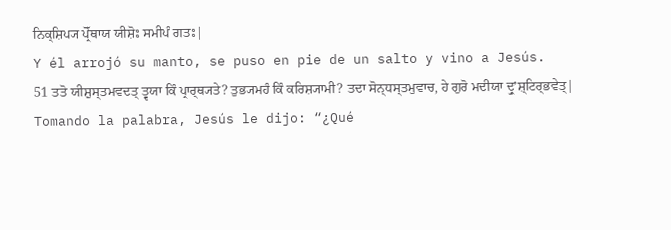ਨਿਕ੍ਸ਼ਿਪ੍ਯ ਪ੍ਰੋੱਥਾਯ ਯੀਸ਼ੋਃ ਸਮੀਪੰ ਗਤਃ|
Y él arrojó su manto, se puso en pie de un salto y vino a Jesús.
51 ਤਤੋ ਯੀਸ਼ੁਸ੍ਤਮਵਦਤ੍ ਤ੍ਵਯਾ ਕਿੰ ਪ੍ਰਾਰ੍ਥ੍ਯਤੇ? ਤੁਭ੍ਯਮਹੰ ਕਿੰ ਕਰਿਸ਼੍ਯਾਮੀ? ਤਦਾ ਸੋਨ੍ਧਸ੍ਤਮੁਵਾਚ, ਹੇ ਗੁਰੋ ਮਦੀਯਾ ਦ੍ਰੁʼਸ਼੍ਟਿਰ੍ਭਵੇਤ੍|
Tomando la palabra, Jesús le dijo: “¿Qué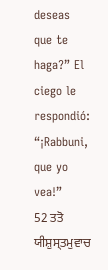deseas que te haga?” El ciego le respondió: “¡Rabbuni, que yo vea!”
52 ਤਤੋ ਯੀਸ਼ੁਸ੍ਤਮੁਵਾਚ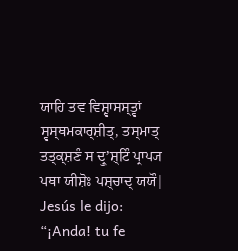ਯਾਹਿ ਤਵ ਵਿਸ਼੍ਵਾਸਸ੍ਤ੍ਵਾਂ ਸ੍ਵਸ੍ਥਮਕਾਰ੍ਸ਼ੀਤ੍, ਤਸ੍ਮਾਤ੍ ਤਤ੍ਕ੍ਸ਼ਣੰ ਸ ਦ੍ਰੁʼਸ਼੍ਟਿੰ ਪ੍ਰਾਪ੍ਯ ਪਥਾ ਯੀਸ਼ੋਃ ਪਸ਼੍ਚਾਦ੍ ਯਯੌ|
Jesús le dijo: “¡Anda! tu fe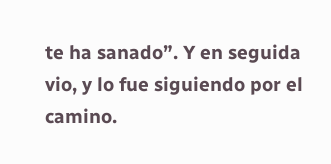te ha sanado”. Y en seguida vio, y lo fue siguiendo por el camino.